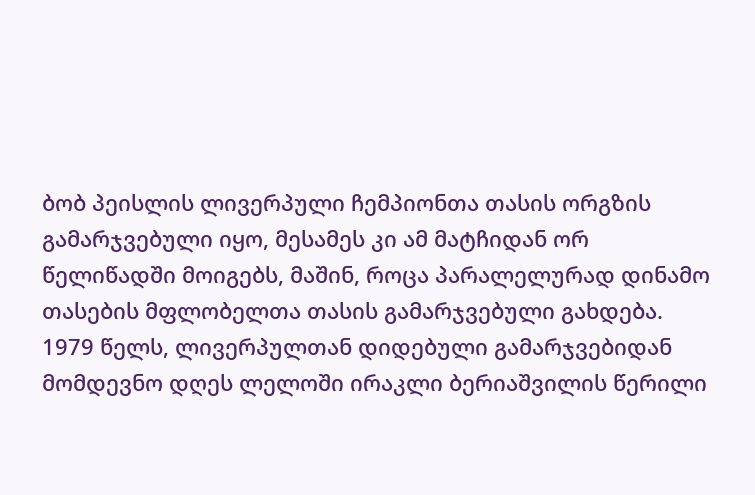ბობ პეისლის ლივერპული ჩემპიონთა თასის ორგზის გამარჯვებული იყო, მესამეს კი ამ მატჩიდან ორ წელიწადში მოიგებს, მაშინ, როცა პარალელურად დინამო თასების მფლობელთა თასის გამარჯვებული გახდება. 1979 წელს, ლივერპულთან დიდებული გამარჯვებიდან მომდევნო დღეს ლელოში ირაკლი ბერიაშვილის წერილი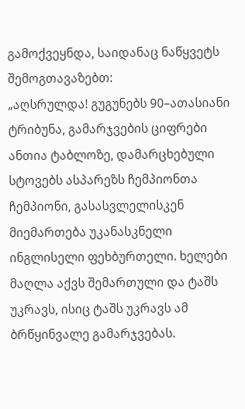გამოქვეყნდა, საიდანაც ნაწყვეტს შემოგთავაზებთ:
„აღსრულდა! გუგუნებს 90–ათასიანი ტრიბუნა, გამარჯვების ციფრები ანთია ტაბლოზე, დამარცხებული სტოვებს ასპარეზს ჩემპიონთა ჩემპიონი, გასასვლელისკენ მიემართება უკანასკნელი ინგლისელი ფეხბურთელი. ხელები მაღლა აქვს შემართული და ტაშს უკრავს, ისიც ტაშს უკრავს ამ ბრწყინვალე გამარჯვებას.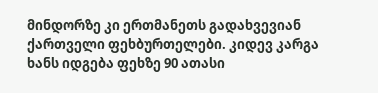მინდორზე კი ერთმანეთს გადახვევიან ქართველი ფეხბურთელები. კიდევ კარგა ხანს იდგება ფეხზე 90 ათასი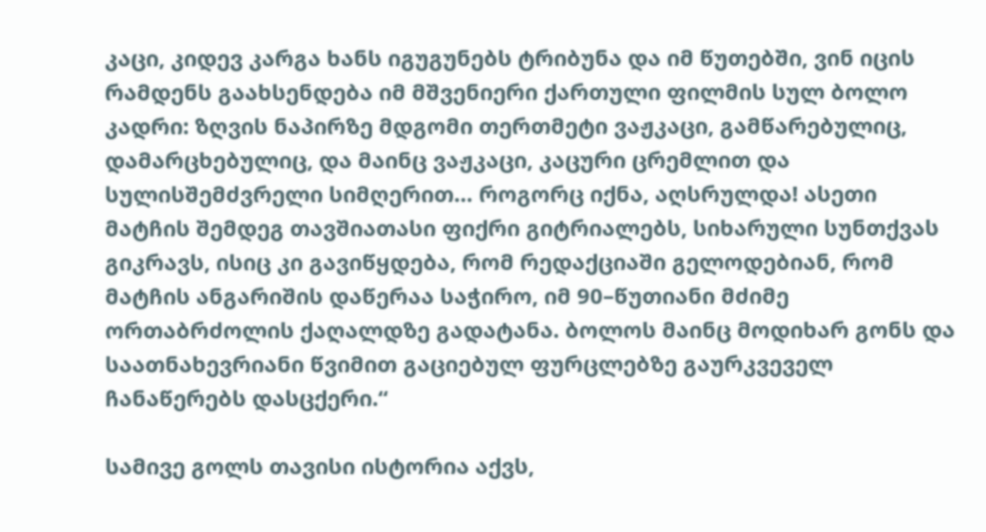კაცი, კიდევ კარგა ხანს იგუგუნებს ტრიბუნა და იმ წუთებში, ვინ იცის რამდენს გაახსენდება იმ მშვენიერი ქართული ფილმის სულ ბოლო კადრი: ზღვის ნაპირზე მდგომი თერთმეტი ვაჟკაცი, გამწარებულიც, დამარცხებულიც, და მაინც ვაჟკაცი, კაცური ცრემლით და სულისშემძვრელი სიმღერით… როგორც იქნა, აღსრულდა! ასეთი მატჩის შემდეგ თავშიათასი ფიქრი გიტრიალებს, სიხარული სუნთქვას გიკრავს, ისიც კი გავიწყდება, რომ რედაქციაში გელოდებიან, რომ მატჩის ანგარიშის დაწერაა საჭირო, იმ 90–წუთიანი მძიმე ორთაბრძოლის ქაღალდზე გადატანა. ბოლოს მაინც მოდიხარ გონს და საათნახევრიანი წვიმით გაციებულ ფურცლებზე გაურკვეველ ჩანაწერებს დასცქერი.“

სამივე გოლს თავისი ისტორია აქვს,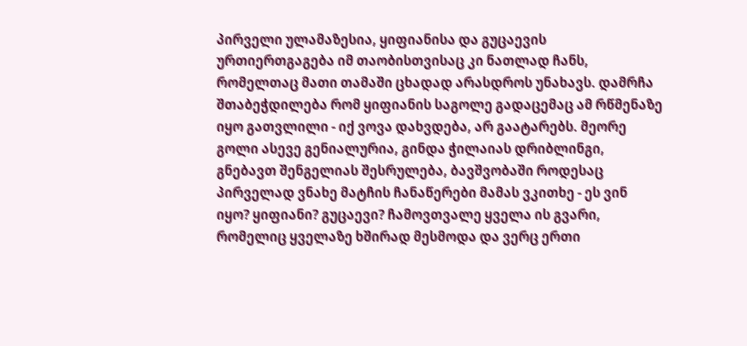პირველი ულამაზესია, ყიფიანისა და გუცაევის ურთიერთგაგება იმ თაობისთვისაც კი ნათლად ჩანს, რომელთაც მათი თამაში ცხადად არასდროს უნახავს. დამრჩა შთაბეჭდილება რომ ყიფიანის საგოლე გადაცემაც ამ რწმენაზე იყო გათვლილი - იქ ვოვა დახვდება, არ გაატარებს. მეორე გოლი ასევე გენიალურია, გინდა ჭილაიას დრიბლინგი, გნებავთ შენგელიას შესრულება, ბავშვობაში როდესაც პირველად ვნახე მატჩის ჩანაწერები მამას ვკითხე - ეს ვინ იყო? ყიფიანი? გუცაევი? ჩამოვთვალე ყველა ის გვარი, რომელიც ყველაზე ხშირად მესმოდა და ვერც ერთი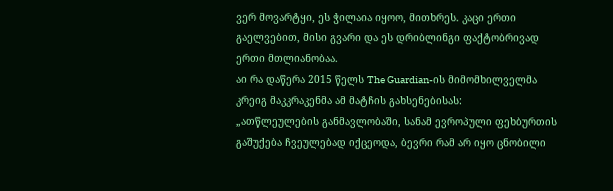ვერ მოვარტყი, ეს ჭილაია იყოო, მითხრეს. კაცი ერთი გაელვებით, მისი გვარი და ეს დრიბლინგი ფაქტობრივად ერთი მთლიანობაა.
აი რა დაწერა 2015 წელს The Guardian-ის მიმომხილველმა კრეიგ მაკკრაკენმა ამ მატჩის გახსენებისას:
„ათწლეულების განმავლობაში, სანამ ევროპული ფეხბურთის გაშუქება ჩვეულებად იქცეოდა, ბევრი რამ არ იყო ცნობილი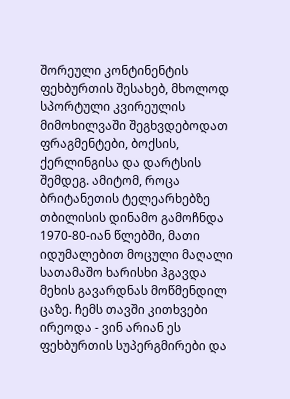შორეული კონტინენტის ფეხბურთის შესახებ, მხოლოდ სპორტული კვირეულის მიმოხილვაში შეგხვდებოდათ ფრაგმენტები, ბოქსის, ქერლინგისა და დარტსის შემდეგ. ამიტომ, როცა ბრიტანეთის ტელეარხებზე თბილისის დინამო გამოჩნდა 1970-80-იან წლებში, მათი იდუმალებით მოცული მაღალი სათამაშო ხარისხი ჰგავდა მეხის გავარდნას მოწმენდილ ცაზე. ჩემს თავში კითხვები ირეოდა - ვინ არიან ეს ფეხბურთის სუპერგმირები და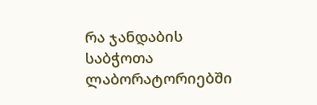რა ჯანდაბის საბჭოთა ლაბორატორიებში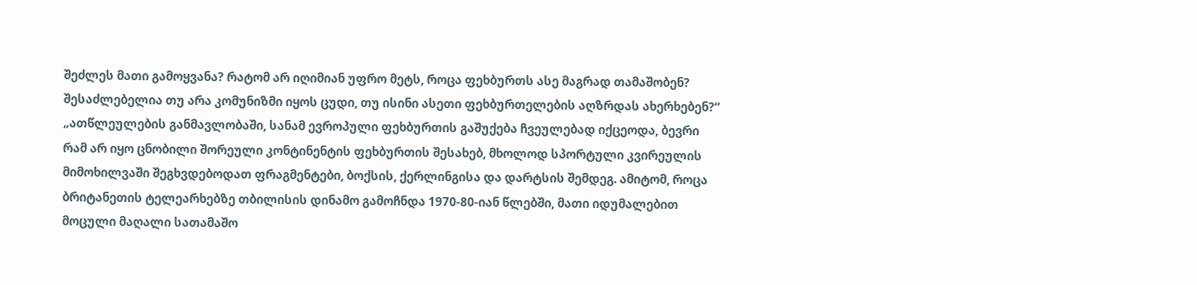შეძლეს მათი გამოყვანა? რატომ არ იღიმიან უფრო მეტს, როცა ფეხბურთს ასე მაგრად თამაშობენ? შესაძლებელია თუ არა კომუნიზმი იყოს ცუდი, თუ ისინი ასეთი ფეხბურთელების აღზრდას ახერხებენ?“
„ათწლეულების განმავლობაში, სანამ ევროპული ფეხბურთის გაშუქება ჩვეულებად იქცეოდა, ბევრი რამ არ იყო ცნობილი შორეული კონტინენტის ფეხბურთის შესახებ, მხოლოდ სპორტული კვირეულის მიმოხილვაში შეგხვდებოდათ ფრაგმენტები, ბოქსის, ქერლინგისა და დარტსის შემდეგ. ამიტომ, როცა ბრიტანეთის ტელეარხებზე თბილისის დინამო გამოჩნდა 1970-80-იან წლებში, მათი იდუმალებით მოცული მაღალი სათამაშო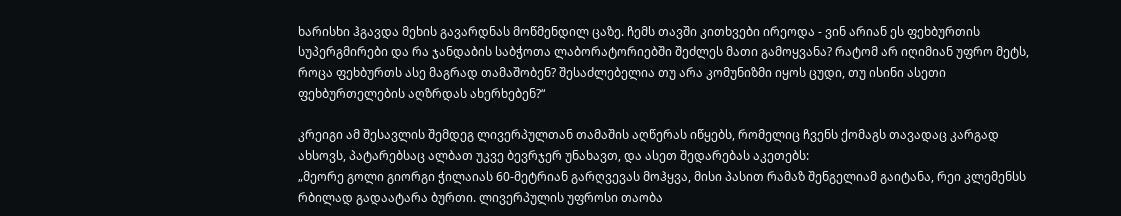ხარისხი ჰგავდა მეხის გავარდნას მოწმენდილ ცაზე. ჩემს თავში კითხვები ირეოდა - ვინ არიან ეს ფეხბურთის სუპერგმირები და რა ჯანდაბის საბჭოთა ლაბორატორიებში შეძლეს მათი გამოყვანა? რატომ არ იღიმიან უფრო მეტს, როცა ფეხბურთს ასე მაგრად თამაშობენ? შესაძლებელია თუ არა კომუნიზმი იყოს ცუდი, თუ ისინი ასეთი ფეხბურთელების აღზრდას ახერხებენ?“

კრეიგი ამ შესავლის შემდეგ ლივერპულთან თამაშის აღწერას იწყებს, რომელიც ჩვენს ქომაგს თავადაც კარგად ახსოვს, პატარებსაც ალბათ უკვე ბევრჯერ უნახავთ, და ასეთ შედარებას აკეთებს:
„მეორე გოლი გიორგი ჭილაიას 60-მეტრიან გარღვევას მოჰყვა, მისი პასით რამაზ შენგელიამ გაიტანა, რეი კლემენსს რბილად გადაატარა ბურთი. ლივერპულის უფროსი თაობა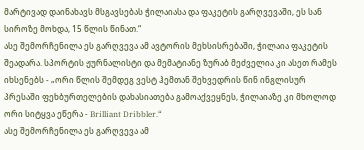მარტივად დაინახავს მსგავსებას ჭილაიასა და ფაკეტის გარღვევაში, ეს სან სიროზე მოხდა, 15 წლის წინათ.“
ასე შემორჩენილა ეს გარღვევა ამ ავტორის მეხსისრებაში, ჭილაია ფაკეტის შეადარა. სპორტის ჟურნალისტი და მემატიანე ზურაბ მეძველია კი ასეთ რამეს იხსენებს - „ორი წლის შემდეგ ვესტ ჰემთან შეხვედრის წინ ინგლისურ პრესაში ფეხბურთელების დახასიათება გამოაქვეყნეს, ჭილაიაზე კი მხოლოდ ორი სიტყვა ეწერა - Brilliant Dribbler.“
ასე შემორჩენილა ეს გარღვევა ამ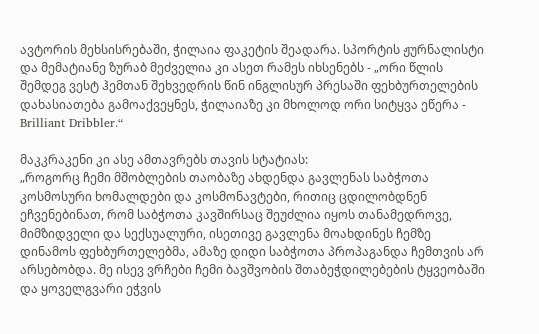ავტორის მეხსისრებაში, ჭილაია ფაკეტის შეადარა. სპორტის ჟურნალისტი და მემატიანე ზურაბ მეძველია კი ასეთ რამეს იხსენებს - „ორი წლის შემდეგ ვესტ ჰემთან შეხვედრის წინ ინგლისურ პრესაში ფეხბურთელების დახასიათება გამოაქვეყნეს, ჭილაიაზე კი მხოლოდ ორი სიტყვა ეწერა - Brilliant Dribbler.“

მაკკრაკენი კი ასე ამთავრებს თავის სტატიას:
„როგორც ჩემი მშობლების თაობაზე ახდენდა გავლენას საბჭოთა კოსმოსური ხომალდები და კოსმონავტები, რითიც ცდილობდნენ ეჩვენებინათ, რომ საბჭოთა კავშირსაც შეუძლია იყოს თანამედროვე, მიმზიდველი და სექსუალური, ისეთივე გავლენა მოახდინეს ჩემზე დინამოს ფეხბურთელებმა, ამაზე დიდი საბჭოთა პროპაგანდა ჩემთვის არ არსებობდა. მე ისევ ვრჩები ჩემი ბავშვობის შთაბეჭდილებების ტყვეობაში და ყოველგვარი ეჭვის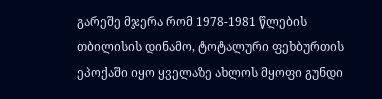გარეშე მჯერა რომ 1978-1981 წლების თბილისის დინამო, ტოტალური ფეხბურთის ეპოქაში იყო ყველაზე ახლოს მყოფი გუნდი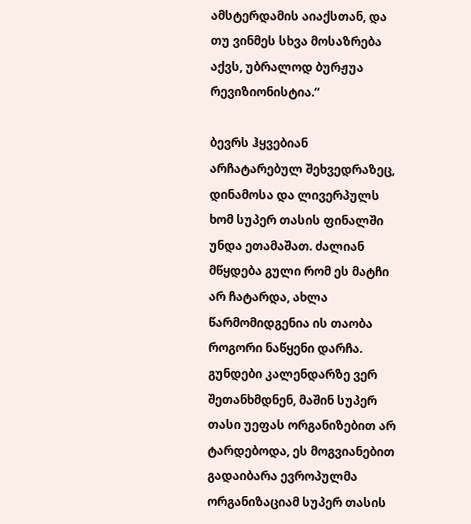ამსტერდამის აიაქსთან, და თუ ვინმეს სხვა მოსაზრება აქვს, უბრალოდ ბურჟუა რევიზიონისტია.“

ბევრს ჰყვებიან არჩატარებულ შეხვედრაზეც, დინამოსა და ლივერპულს ხომ სუპერ თასის ფინალში უნდა ეთამაშათ. ძალიან მწყდება გული რომ ეს მატჩი არ ჩატარდა, ახლა წარმომიდგენია ის თაობა როგორი ნაწყენი დარჩა. გუნდები კალენდარზე ვერ შეთანხმდნენ, მაშინ სუპერ თასი უეფას ორგანიზებით არ ტარდებოდა, ეს მოგვიანებით გადაიბარა ევროპულმა ორგანიზაციამ სუპერ თასის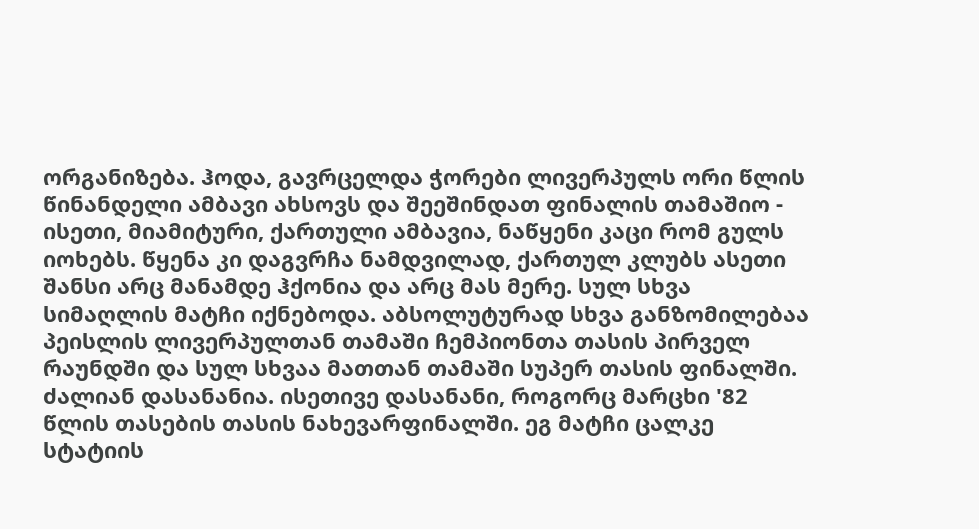ორგანიზება. ჰოდა, გავრცელდა ჭორები ლივერპულს ორი წლის წინანდელი ამბავი ახსოვს და შეეშინდათ ფინალის თამაშიო - ისეთი, მიამიტური, ქართული ამბავია, ნაწყენი კაცი რომ გულს იოხებს. წყენა კი დაგვრჩა ნამდვილად, ქართულ კლუბს ასეთი შანსი არც მანამდე ჰქონია და არც მას მერე. სულ სხვა სიმაღლის მატჩი იქნებოდა. აბსოლუტურად სხვა განზომილებაა პეისლის ლივერპულთან თამაში ჩემპიონთა თასის პირველ რაუნდში და სულ სხვაა მათთან თამაში სუპერ თასის ფინალში. ძალიან დასანანია. ისეთივე დასანანი, როგორც მარცხი '82 წლის თასების თასის ნახევარფინალში. ეგ მატჩი ცალკე სტატიის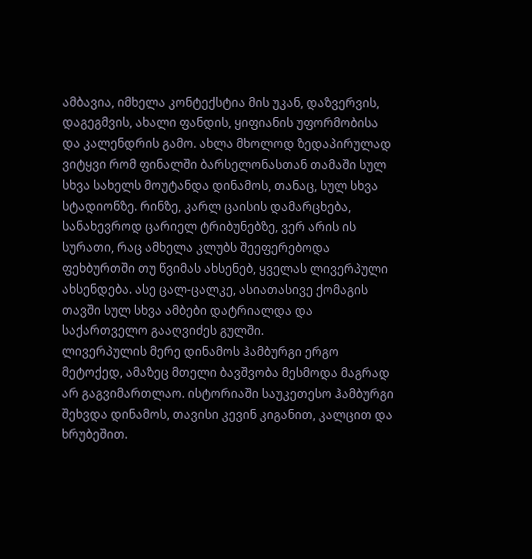ამბავია, იმხელა კონტექსტია მის უკან, დაზვერვის, დაგეგმვის, ახალი ფანდის, ყიფიანის უფორმობისა და კალენდრის გამო. ახლა მხოლოდ ზედაპირულად ვიტყვი რომ ფინალში ბარსელონასთან თამაში სულ სხვა სახელს მოუტანდა დინამოს, თანაც, სულ სხვა სტადიონზე. რინზე, კარლ ცაისის დამარცხება, სანახევროდ ცარიელ ტრიბუნებზე, ვერ არის ის სურათი, რაც ამხელა კლუბს შეეფერებოდა ფეხბურთში თუ წვიმას ახსენებ, ყველას ლივერპული ახსენდება. ასე ცალ-ცალკე, ასიათასივე ქომაგის თავში სულ სხვა ამბები დატრიალდა და საქართველო გააღვიძეს გულში.
ლივერპულის მერე დინამოს ჰამბურგი ერგო მეტოქედ, ამაზეც მთელი ბავშვობა მესმოდა მაგრად არ გაგვიმართლაო. ისტორიაში საუკეთესო ჰამბურგი შეხვდა დინამოს, თავისი კევინ კიგანით, კალცით და ხრუბეშით.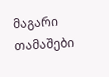მაგარი თამაშები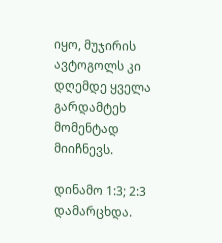იყო, მუჯირის ავტოგოლს კი დღემდე ყველა გარდამტეხ მომენტად მიიჩნევს.

დინამო 1:3; 2:3 დამარცხდა.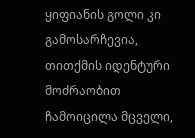ყიფიანის გოლი კი გამოსარჩევია, თითქმის იდენტური მოძრაობით ჩამოიცილა მცველი,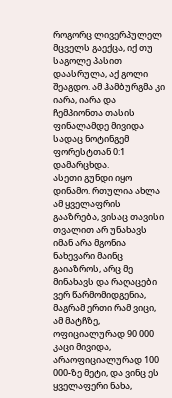როგორც ლივერპულელ მცველს გაექცა, იქ თუ საგოლე პასით დაასრულა, აქ გოლი შეაგდო. ამ ჰამბურგმა კი იარა, იარა და ჩემპიონთა თასის ფინალამდე მივიდა სადაც ნოტინგემ ფორესტთან 0:1 დამარცხდა.
ასეთი გუნდი იყო დინამო. რთულია ახლა ამ ყველაფრის გააზრება, ვისაც თავისი თვალით არ უნახავს იმან არა მგონია ნახევარი მაინც გაიაზროს, არც მე მინახავს და რაღაცები ვერ წარმომიდგენია, მაგრამ ერთი რამ ვიცი, ამ მატჩზე, ოფიციალურად 90 000 კაცი მივიდა, არაოფიციალურად 100 000-ზე მეტი, და ვინც ეს ყველაფერი ნახა,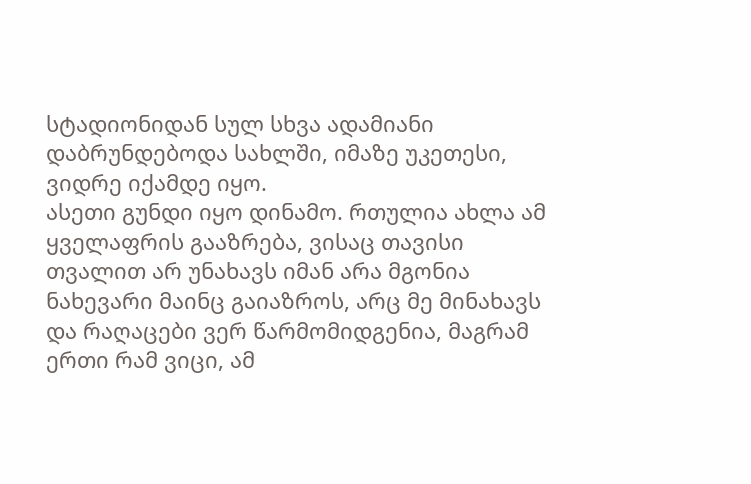სტადიონიდან სულ სხვა ადამიანი დაბრუნდებოდა სახლში, იმაზე უკეთესი, ვიდრე იქამდე იყო.
ასეთი გუნდი იყო დინამო. რთულია ახლა ამ ყველაფრის გააზრება, ვისაც თავისი თვალით არ უნახავს იმან არა მგონია ნახევარი მაინც გაიაზროს, არც მე მინახავს და რაღაცები ვერ წარმომიდგენია, მაგრამ ერთი რამ ვიცი, ამ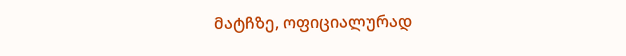მატჩზე, ოფიციალურად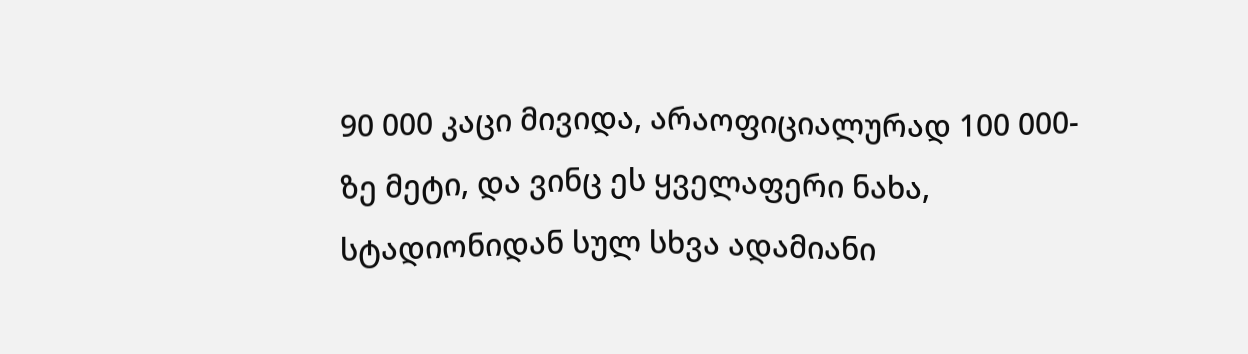90 000 კაცი მივიდა, არაოფიციალურად 100 000-ზე მეტი, და ვინც ეს ყველაფერი ნახა, სტადიონიდან სულ სხვა ადამიანი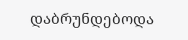დაბრუნდებოდა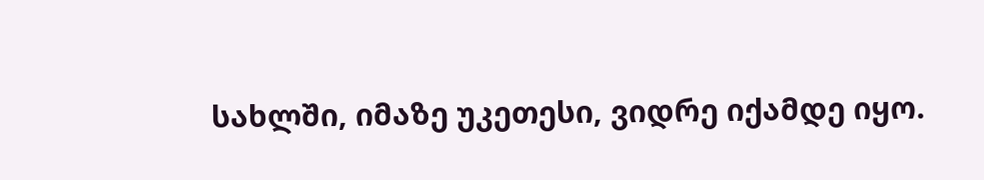სახლში, იმაზე უკეთესი, ვიდრე იქამდე იყო.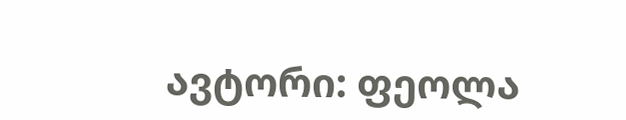ავტორი: ფეოლა